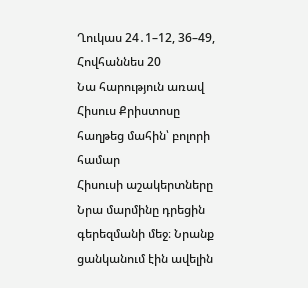Ղուկաս 24․1–12, 36–49, Հովհաննես 20
Նա հարություն առավ
Հիսուս Քրիստոսը հաղթեց մահին՝ բոլորի համար
Հիսուսի աշակերտները Նրա մարմինը դրեցին գերեզմանի մեջ։ Նրանք ցանկանում էին ավելին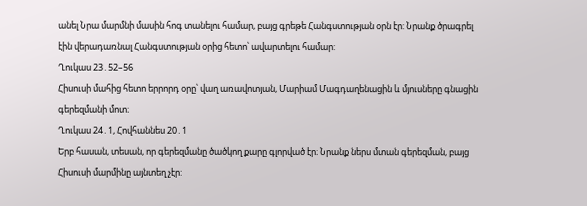անել Նրա մարմնի մասին հոգ տանելու համար, բայց գրեթե Հանգստության օրն էր: Նրանք ծրագրել էին վերադառնալ Հանգստության օրից հետո՝ ավարտելու համար:
Ղուկաս 23․52–56
Հիսուսի մահից հետո երրորդ օրը՝ վաղ առավոտյան, Մարիամ Մագդաղենացին և մյուսները գնացին գերեզմանի մոտ։
Ղուկաս 24․1, Հովհաննես 20․1
Երբ հասան, տեսան, որ գերեզմանը ծածկող քարը գլորված էր։ Նրանք ներս մտան գերեզման, բայց Հիսուսի մարմինը այնտեղ չէր: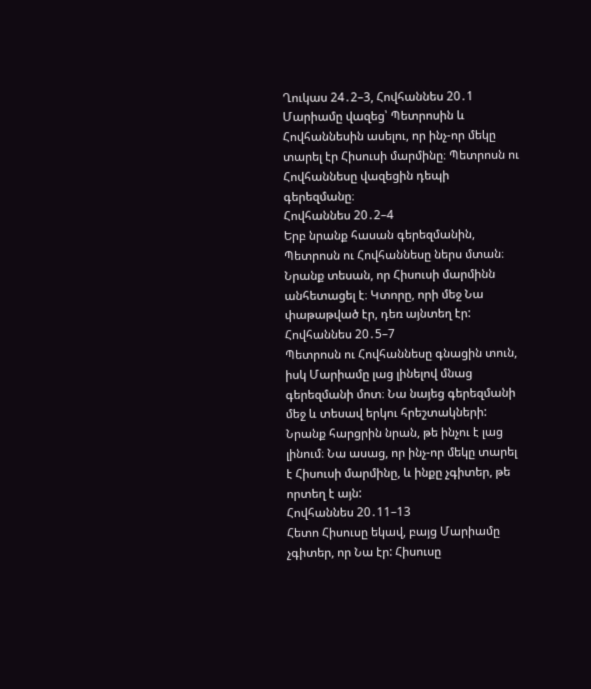Ղուկաս 24․2–3, Հովհաննես 20․1
Մարիամը վազեց՝ Պետրոսին և Հովհաննեսին ասելու, որ ինչ-որ մեկը տարել էր Հիսուսի մարմինը։ Պետրոսն ու Հովհաննեսը վազեցին դեպի գերեզմանը։
Հովհաննես 20․2–4
Երբ նրանք հասան գերեզմանին, Պետրոսն ու Հովհաննեսը ներս մտան։ Նրանք տեսան, որ Հիսուսի մարմինն անհետացել է։ Կտորը, որի մեջ Նա փաթաթված էր, դեռ այնտեղ էր:
Հովհաննես 20․5–7
Պետրոսն ու Հովհաննեսը գնացին տուն, իսկ Մարիամը լաց լինելով մնաց գերեզմանի մոտ։ Նա նայեց գերեզմանի մեջ և տեսավ երկու հրեշտակների: Նրանք հարցրին նրան, թե ինչու է լաց լինում։ Նա ասաց, որ ինչ-որ մեկը տարել է Հիսուսի մարմինը, և ինքը չգիտեր, թե որտեղ է այն:
Հովհաննես 20․11–13
Հետո Հիսուսը եկավ, բայց Մարիամը չգիտեր, որ Նա էր: Հիսուսը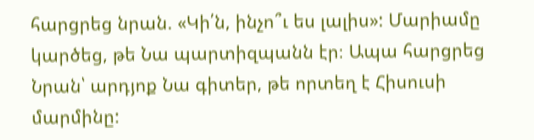հարցրեց նրան. «Կի՛ն, ինչո՞ւ ես լալիս»: Մարիամը կարծեց, թե Նա պարտիզպանն էր։ Ապա հարցրեց Նրան՝ արդյոք Նա գիտեր, թե որտեղ է Հիսուսի մարմինը: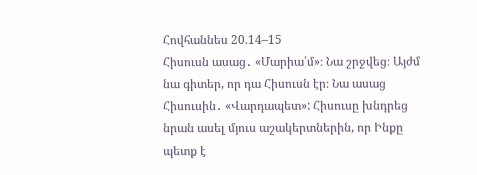Հովհաննես 20.14–15
Հիսուսն ասաց․ «Մարիա՛մ»։ Նա շրջվեց։ Այժմ նա գիտեր, որ դա Հիսուսն էր։ Նա ասաց Հիսուսին․ «Վարդապետ»: Հիսուսը խնդրեց նրան ասել մյուս աշակերտներին, որ Ինքը պետք է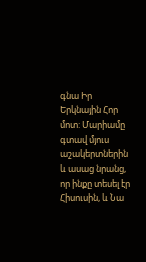գնա Իր Երկնային Հոր մոտ: Մարիամը գտավ մյուս աշակերտներին և ասաց նրանց, որ ինքը տեսել էր Հիսուսին, և Նա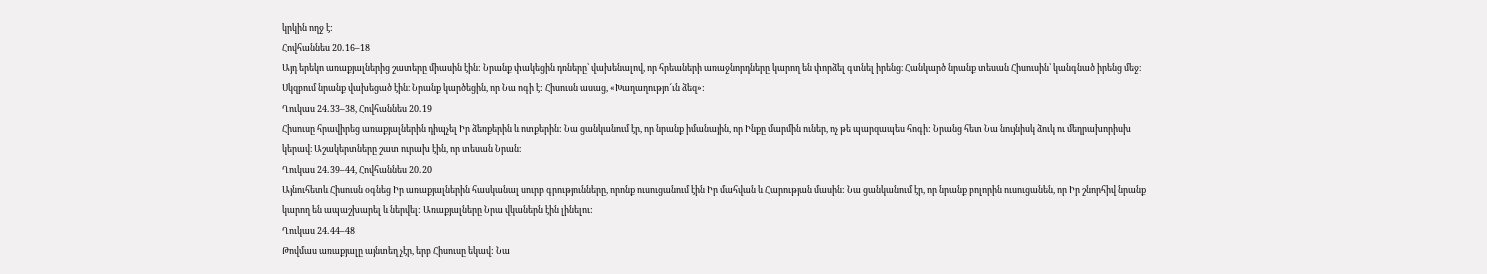կրկին ողջ է:
Հովհաննես 20․16–18
Այդ երեկո առաքյալներից շատերը միասին էին: Նրանք փակեցին դռները՝ վախենալով, որ հրեաների առաջնորդները կարող են փորձել գտնել իրենց։ Հանկարծ նրանք տեսան Հիսուսին՝ կանգնած իրենց մեջ։ Սկզբում նրանք վախեցած էին։ Նրանք կարծեցին, որ Նա ոգի է: Հիսուսն ասաց, «Խաղաղությո՜ւն ձեզ»:
Ղուկաս 24․33–38, Հովհաննես 20․19
Հիսուսը հրավիրեց առաքյալներին դիպչել Իր ձեռքերին և ոտքերին: Նա ցանկանում էր, որ նրանք իմանային, որ Ինքը մարմին ուներ, ոչ թե պարզապես հոգի: Նրանց հետ Նա նույնիսկ ձուկ ու մեղրախորիսխ կերավ։ Աշակերտները շատ ուրախ էին, որ տեսան Նրան։
Ղուկաս 24․39–44, Հովհաննես 20․20
Այնուհետև Հիսուսն օգնեց Իր առաքյալներին հասկանալ սուրբ գրությունները, որոնք ուսուցանում էին Իր մահվան և Հարության մասին: Նա ցանկանում էր, որ նրանք բոլորին ուսուցանեն, որ Իր շնորհիվ նրանք կարող են ապաշխարել և ներվել: Առաքյալները Նրա վկաներն էին լինելու:
Ղուկաս 24․44–48
Թովմաս առաքյալը այնտեղ չէր, երբ Հիսուսը եկավ: Նա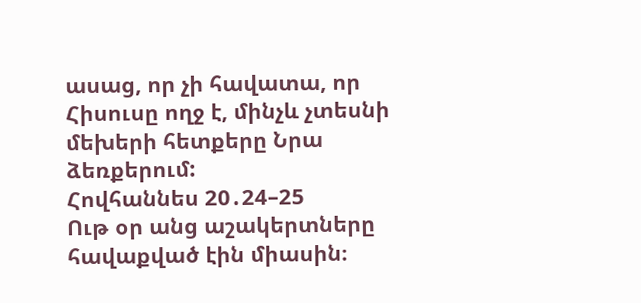ասաց, որ չի հավատա, որ Հիսուսը ողջ է, մինչև չտեսնի մեխերի հետքերը Նրա ձեռքերում:
Հովհաննես 20․24–25
Ութ օր անց աշակերտները հավաքված էին միասին։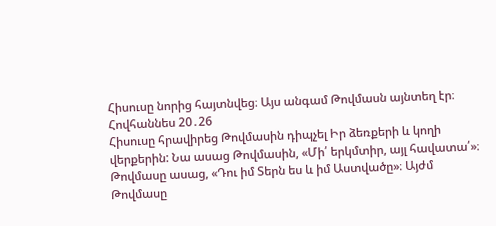Հիսուսը նորից հայտնվեց։ Այս անգամ Թովմասն այնտեղ էր։
Հովհաննես 20․26
Հիսուսը հրավիրեց Թովմասին դիպչել Իր ձեռքերի և կողի վերքերին: Նա ասաց Թովմասին, «Մի՛ երկմտիր, այլ հավատա՛»։ Թովմասը ասաց, «Դու իմ Տերն ես և իմ Աստվածը»։ Այժմ Թովմասը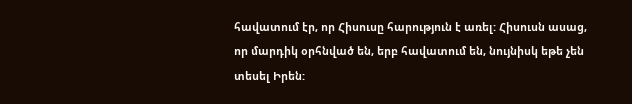հավատում էր, որ Հիսուսը հարություն է առել: Հիսուսն ասաց, որ մարդիկ օրհնված են, երբ հավատում են, նույնիսկ եթե չեն տեսել Իրեն: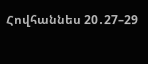Հովհաննես 20․27–29